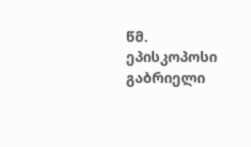წმ. ეპისკოპოსი გაბრიელი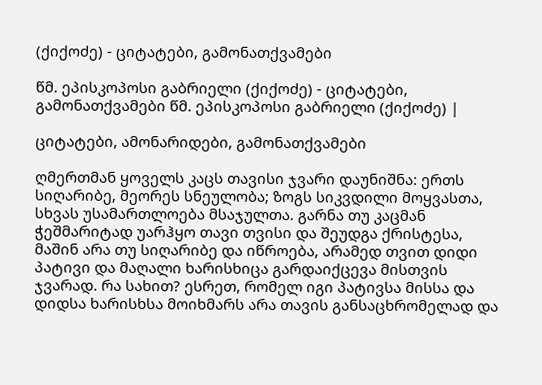(ქიქოძე) - ციტატები, გამონათქვამები

წმ. ეპისკოპოსი გაბრიელი (ქიქოძე) - ციტატები, გამონათქვამები წმ. ეპისკოპოსი გაბრიელი (ქიქოძე) |

ციტატები, ამონარიდები, გამონათქვამები

ღმერთმან ყოველს კაცს თავისი ჯვარი დაუნიშნა: ერთს სიღარიბე, მეორეს სნეულობა; ზოგს სიკვდილი მოყვასთა, სხვას უსამართლოება მსაჯულთა. გარნა თუ კაცმან ჭეშმარიტად უარჰყო თავი თვისი და შეუდგა ქრისტესა, მაშინ არა თუ სიღარიბე და იწროება, არამედ თვით დიდი პატივი და მაღალი ხარისხიცა გარდაიქცევა მისთვის ჯვარად. რა სახით? ესრეთ, რომელ იგი პატივსა მისსა და დიდსა ხარისხსა მოიხმარს არა თავის განსაცხრომელად და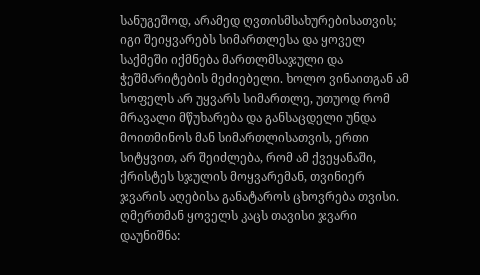სანუგეშოდ, არამედ ღვთისმსახურებისათვის; იგი შეიყვარებს სიმართლესა და ყოველ საქმეში იქმნება მართლმსაჯული და ჭეშმარიტების მეძიებელი. ხოლო ვინაითგან ამ სოფელს არ უყვარს სიმართლე, უთუოდ რომ მრავალი მწუხარება და განსაცდელი უნდა მოითმინოს მან სიმართლისათვის, ერთი სიტყვით, არ შეიძლება, რომ ამ ქვეყანაში, ქრისტეს სჯულის მოყვარემან, თვინიერ ჯვარის აღებისა განატაროს ცხოვრება თვისი. ღმერთმან ყოველს კაცს თავისი ჯვარი დაუნიშნა: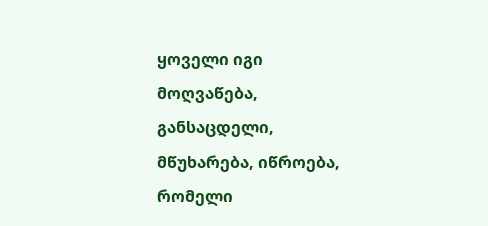ყოველი იგი მოღვაწება, განსაცდელი, მწუხარება, იწროება, რომელი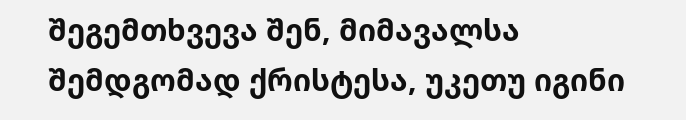შეგემთხვევა შენ, მიმავალსა შემდგომად ქრისტესა, უკეთუ იგინი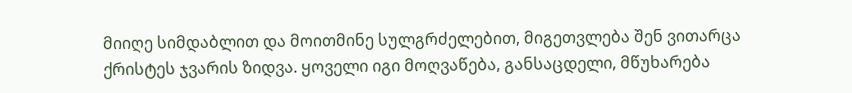მიიღე სიმდაბლით და მოითმინე სულგრძელებით, მიგეთვლება შენ ვითარცა ქრისტეს ჯვარის ზიდვა. ყოველი იგი მოღვაწება, განსაცდელი, მწუხარება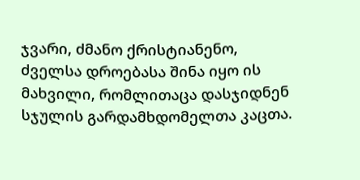ჯვარი, ძმანო ქრისტიანენო, ძველსა დროებასა შინა იყო ის მახვილი, რომლითაცა დასჯიდნენ სჯულის გარდამხდომელთა კაცთა.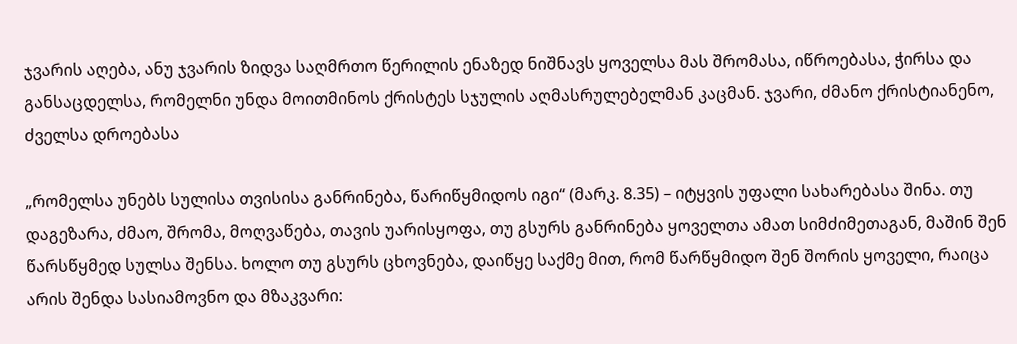ჯვარის აღება, ანუ ჯვარის ზიდვა საღმრთო წერილის ენაზედ ნიშნავს ყოველსა მას შრომასა, იწროებასა, ჭირსა და განსაცდელსა, რომელნი უნდა მოითმინოს ქრისტეს სჯულის აღმასრულებელმან კაცმან. ჯვარი, ძმანო ქრისტიანენო, ძველსა დროებასა

„რომელსა უნებს სულისა თვისისა განრინება, წარიწყმიდოს იგი“ (მარკ. 8.35) – იტყვის უფალი სახარებასა შინა. თუ დაგეზარა, ძმაო, შრომა, მოღვაწება, თავის უარისყოფა, თუ გსურს განრინება ყოველთა ამათ სიმძიმეთაგან, მაშინ შენ წარსწყმედ სულსა შენსა. ხოლო თუ გსურს ცხოვნება, დაიწყე საქმე მით, რომ წარწყმიდო შენ შორის ყოველი, რაიცა არის შენდა სასიამოვნო და მზაკვარი: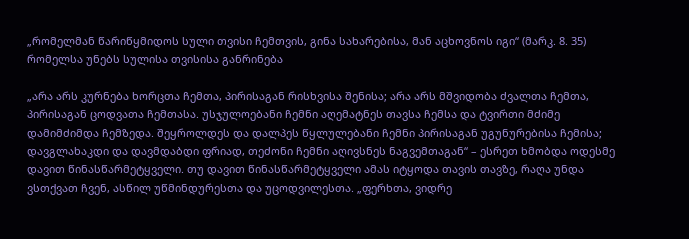„რომელმან წარიწყმიდოს სული თვისი ჩემთვის, გინა სახარებისა, მან აცხოვნოს იგი“ (მარკ. 8. 35) რომელსა უნებს სულისა თვისისა განრინება

„არა არს კურნება ხორცთა ჩემთა, პირისაგან რისხვისა შენისა; არა არს მშვიდობა ძვალთა ჩემთა, პირისაგან ცოდვათა ჩემთასა. უსჯულოებანი ჩემნი აღემატნეს თავსა ჩემსა და ტვირთი მძიმე დამიმძიმდა ჩემზედა. შეყროლდეს და დალპეს წყლულებანი ჩემნი პირისაგან უგუნურებისა ჩემისა; დავგლახაკდი და დავმდაბდი ფრიად, თეძონი ჩემნი აღივსნეს ნაგვემთაგან“ – ესრეთ ხმობდა ოდესმე დავით წინასწარმეტყველი. თუ დავით წინასწარმეტყველი ამას იტყოდა თავის თავზე, რაღა უნდა ვსთქვათ ჩვენ, ასწილ უწმინდურესთა და უცოდვილესთა. „ფერხთა, ვიდრე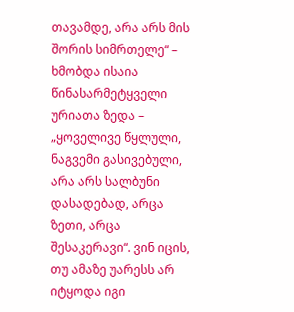თავამდე, არა არს მის შორის სიმრთელე“ – ხმობდა ისაია წინასარმეტყველი ურიათა ზედა – „ყოველივე წყლული, ნაგვემი გასივებული, არა არს სალბუნი დასადებად, არცა ზეთი, არცა შესაკერავი“. ვინ იცის, თუ ამაზე უარესს არ იტყოდა იგი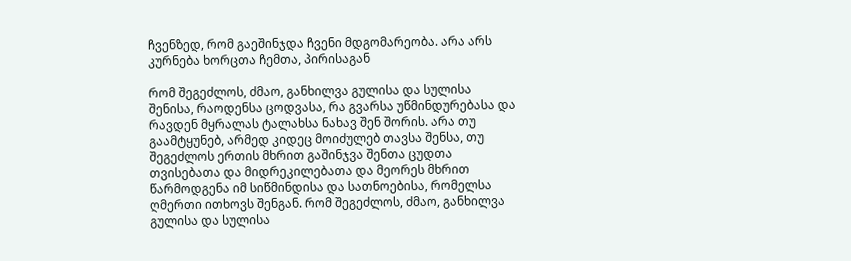ჩვენზედ, რომ გაეშინჯდა ჩვენი მდგომარეობა. არა არს კურნება ხორცთა ჩემთა, პირისაგან

რომ შეგეძლოს, ძმაო, განხილვა გულისა და სულისა შენისა, რაოდენსა ცოდვასა, რა გვარსა უწმინდურებასა და რავდენ მყრალას ტალახსა ნახავ შენ შორის. არა თუ გაამტყუნებ, არმედ კიდეც მოიძულებ თავსა შენსა, თუ შეგეძლოს ერთის მხრით გაშინჯვა შენთა ცუდთა თვისებათა და მიდრეკილებათა და მეორეს მხრით წარმოდგენა იმ სიწმინდისა და სათნოებისა, რომელსა ღმერთი ითხოვს შენგან. რომ შეგეძლოს, ძმაო, განხილვა გულისა და სულისა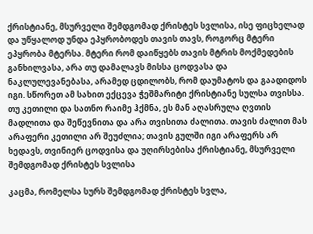ქრისტიანე, მსურველი შემდგომად ქრისტეს სვლისა, ისე ფიცხელად და უწყალოდ უნდა ეპყრობოდეს თავის თავს, როგორც მტერი ეპყრობა მტერსა. მტერი რომ დაიწყებს თავის მტრის მოქმედების განხილვასა, არა თუ დამალავს მისსა ცოდვასა და ნაკლულევანებასა, არამედ ცდილობს, რომ დაუმატოს და გაადიდოს იგი. სწორეთ ამ სახით ექცევა ჭეშმარიტი ქრისტიანე სულსა თვისსა. თუ კეთილი და სათნო რაიმე ჰქმნა, ეს მან აღასრულა ღვთის მადლითა და შეწევნითა და არა თვისითა ძალითა. თავის ძალით მას არაფერი კეთილი არ შეუძლია; თავის გულში იგი არაფერს არ ხედავს, თვინიერ ცოდვისა და უღირსებისა ქრისტიანე, მსურველი შემდგომად ქრისტეს სვლისა

კაცმა, რომელსა სურს შემდგომად ქრისტეს სვლა,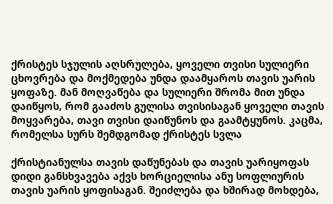ქრისტეს სჯულის აღსრულება, ყოველი თვისი სულიერი ცხოვრება და მოქმედება უნდა დაამყაროს თავის უარის ყოფაზე. მან მოღვაწება და სულიერი შრომა მით უნდა დაიწყოს, რომ გააძოს გულისა თვისისაგან ყოველი თავის მოყვარება, თავი თვისი დაიწუნოს და გაამტყუნოს. კაცმა, რომელსა სურს შემდგომად ქრისტეს სვლა

ქრისტიანულსა თავის დაწუნებას და თავის უარიყოფას დიდი განსხვავება აქვს ხორციელისა ანუ სოფლიურის თავის უარის ყოფისაგან. შეიძლება და ხშირად მოხდება,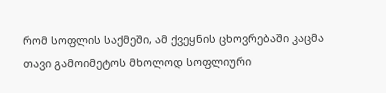რომ სოფლის საქმეში, ამ ქვეყნის ცხოვრებაში კაცმა თავი გამოიმეტოს მხოლოდ სოფლიური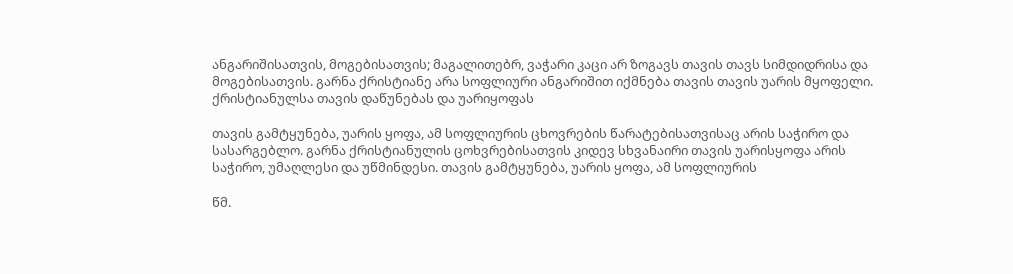ანგარიშისათვის, მოგებისათვის; მაგალითებრ, ვაჭარი კაცი არ ზოგავს თავის თავს სიმდიდრისა და მოგებისათვის. გარნა ქრისტიანე არა სოფლიური ანგარიშით იქმნება თავის თავის უარის მყოფელი. ქრისტიანულსა თავის დაწუნებას და უარიყოფას

თავის გამტყუნება, უარის ყოფა, ამ სოფლიურის ცხოვრების წარატებისათვისაც არის საჭირო და სასარგებლო. გარნა ქრისტიანულის ცოხვრებისათვის კიდევ სხვანაირი თავის უარისყოფა არის საჭირო, უმაღლესი და უწმინდესი. თავის გამტყუნება, უარის ყოფა, ამ სოფლიურის

წმ.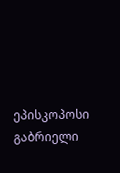ეპისკოპოსი გაბრიელი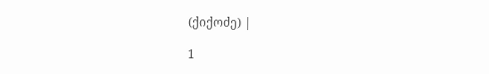(ქიქოძე) |

1